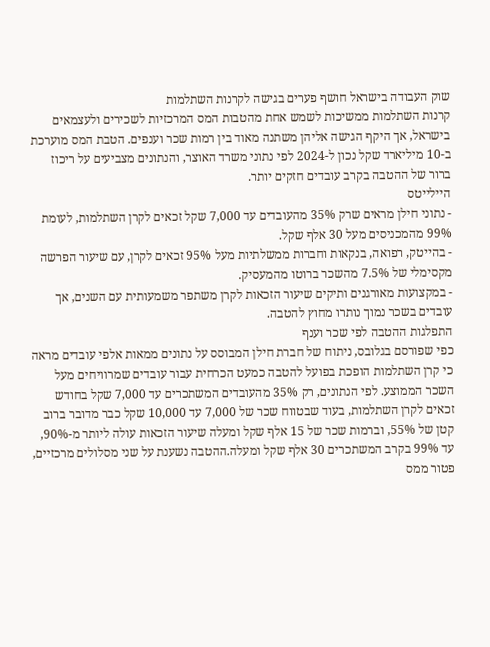שוק העבודה בישראל חושף פערים בגישה לקרנות השתלמות
קרנות השתלמות ממשיכות לשמש אחת מהטבות המס המרכזיות לשכירים ולעצמאים בישראל, אך היקף הגישה אליהן משתנה מאוד בין רמות שכר וענפים. הטבת המס מוערכת ב-10 מיליארד שקל נכון ל-2024 לפי נתוני משרד האוצר, והנתונים מצביעים על ריכוז ברור של ההטבה בקרב עובדים חזקים יותר.
היילייטס
- נתוני חילן מראים שרק 35% מהעובדים עד 7,000 שקל זכאים לקרן השתלמות, לעומת 99% מהמכניסים מעל 30 אלף שקל.
- בהייטק, רפואה, בנקאות וחברות ממשלתיות מעל 95% זכאים לקרן, עם שיעור הפרשה מקסימלי של 7.5% מהשכר ברוטו מהמעסיק.
- במקצועות מאורגנים ותיקים שיעור הזכאות לקרן משתפר משמעותית עם השנים, אך עובדים בשכר נמוך נותרו מחוץ להטבה.
התפלגות ההטבה לפי שכר וענף
כפי שפורסם בגלובס, ניתוח של חברת חילן המבוסס על נתונים ממאות אלפי עובדים מראה כי קרן השתלמות הופכת בפועל להטבה כמעט הכרחית עבור עובדים שמרוויחים מעל השכר הממוצע. לפי הנתונים, רק 35% מהעובדים המשתכרים עד 7,000 שקל בחודש זכאים לקרן השתלמות, בעוד שבטווח שכר של 7,000 עד 10,000 שקל כבר מדובר ברוב קטן של 55%, וברמות שכר של 15 אלף שקל ומעלה שיעור הזכאות עולה ליותר מ-90%, עד 99% בקרב המשתכרים 30 אלף שקל ומעלה.ההטבה נשענת על שני מסלולים מרכזיים, פטור ממס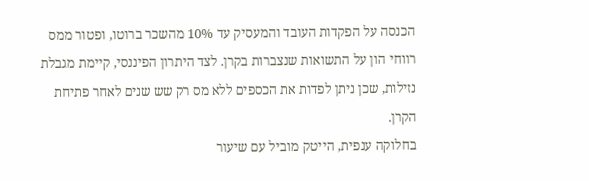הכנסה על הפקדות העובד והמעסיק עד 10% מהשכר ברוטו, ופטור ממס רווחי הון על התשואות שנצברות בקרן. לצד היתרון הפיננסי, קיימת מגבלת נזילות, שכן ניתן לפדות את הכספים ללא מס רק שש שנים לאחר פתיחת הקרן.
בחלוקה ענפית, הייטק מוביל עם שיעור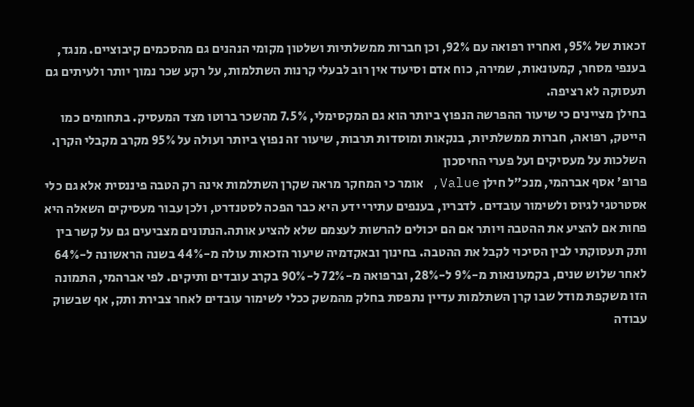זכאות של 95%, ואחריו רפואה עם 92%, וכן חברות ממשלתיות ושלטון מקומי הנהנים גם מהסכמים קיבוציים. מנגד, בענפי מסחר, קמעונאות, שמירה, כוח אדם וסיעוד אין רוב לבעלי קרנות השתלמות, על רקע שכר נמוך יותר ולעיתים גם תעסוקה לא רציפה.
בחילן מציינים כי שיעור ההפרשה הנפוץ ביותר הוא גם המקסימלי, 7.5% מהשכר ברוטו מצד המעסיק. בתחומים כמו הייטק, רפואה, חברות ממשלתיות, בנקאות ומוסדות תרבות, שיעור זה נפוץ ביותר ועולה על 95% מקרב מקבלי הקרן.
השלכות על מעסיקים ועל פערי החיסכון
פרופ' אסף אברהמי, מנכ"ל חילן Value, אומר כי המחקר מראה שקרן השתלמות אינה רק הטבה פיננסית אלא גם כלי אסטרטגי לגיוס ולשימור עובדים. לדבריו, בענפים עתירי ידע היא כבר הפכה לסטנדרט, ולכן עבור מעסיקים השאלה היא פחות אם להציע את ההטבה ויותר אם הם יכולים להרשות לעצמם שלא להציע אותה.הנתונים מצביעים גם על קשר בין ותק תעסוקתי לבין הסיכוי לקבל את ההטבה. בחינוך ובאקדמיה שיעור הזכאות עולה מ-44% בשנה הראשונה ל-64% לאחר שלוש שנים, בקמעונאות מ-9% ל-28%, וברפואה מ-72% ל-90% בקרב עובדים ותיקים. לפי אברהמי, התמונה הזו משקפת מודל שבו קרן השתלמות עדיין נתפסת בחלק מהמשק ככלי לשימור עובדים לאחר צבירת ותק, אף שבשוק עבודה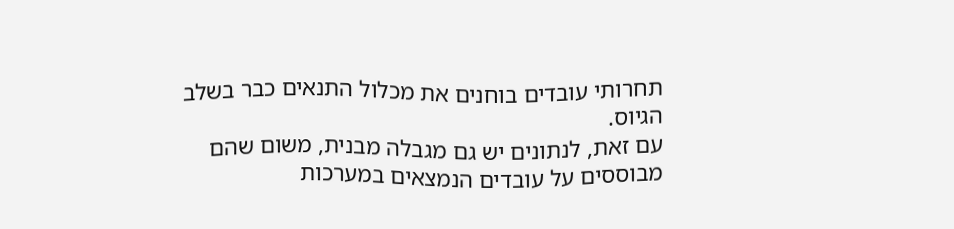תחרותי עובדים בוחנים את מכלול התנאים כבר בשלב הגיוס.
עם זאת, לנתונים יש גם מגבלה מבנית, משום שהם מבוססים על עובדים הנמצאים במערכות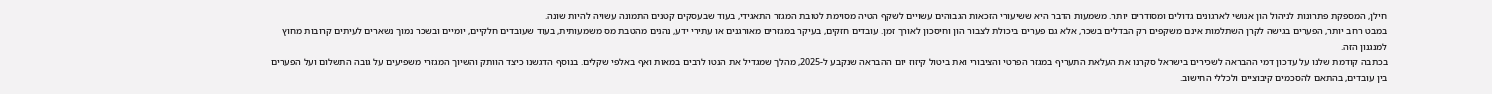חילן, המספקת פתרונות לניהול הון אנושי לארגונים גדולים ומסודרים יותר. משמעות הדבר היא ששיעורי הזכאות הגבוהים עשויים לשקף הטיה מסוימת לטובת המגזר התאגידי, בעוד שבעסקים קטנים התמונה עשויה להיות שונה.
במבט רחב יותר, הפערים בגישה לקרן השתלמות אינם משקפים רק הבדלים בשכר, אלא גם פערים ביכולת לצבור הון וחיסכון לאורך זמן. עובדים חזקים, בעיקר במגזרים מאורגנים או עתירי ידע, נהנים מהטבת מס משמעותית, בעוד שעובדים חלקיים, יומיים ובשכר נמוך נשארים לעיתים קרובות מחוץ למנגנון הזה.
בכתבה קודמת שלנו על עדכון דמי ההבראה לשכירים בישראל סקרנו את העלאת התעריף במגזר הפרטי והציבורי ואת ביטול קיזוז יום ההבראה שנקבע ל-2025, מהלך שמגדיל את הנטו לרבים במאות ואף באלפי שקלים. בנוסף הדגשנו כיצד הוותק והשיוך המגזרי משפיעים על גובה התשלום ועל הפערים בין עובדים, בהתאם להסכמים קיבוציים ולכללי החישוב.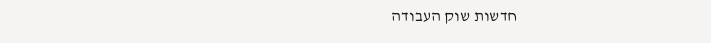חדשות שוק העבודה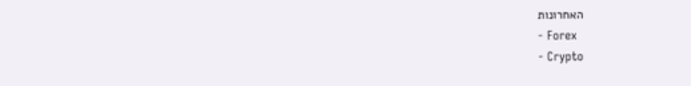האחרונות
- Forex
- Crypto